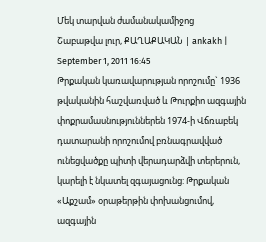Մեկ տարվան ժամանակամիջոց
Շաբաթվա լուր, ՔԱՂԱՔԱԿԱՆ | ankakh | September 1, 2011 16:45
Թրքական կառավարության որոշումը` 1936 թվականին հաշվառված և Թուրքիո ազգային փոքրամասնություններեն 1974-ի Վճռաբեկ դատարանի որոշումով բռնագրավված ունեցվածքը պիտի վերադարձվի տերերուն, կարելի է նկատել զգայացունց: Թրքական «Աքշամ» օրաթերթին փոխանցումով, ազգային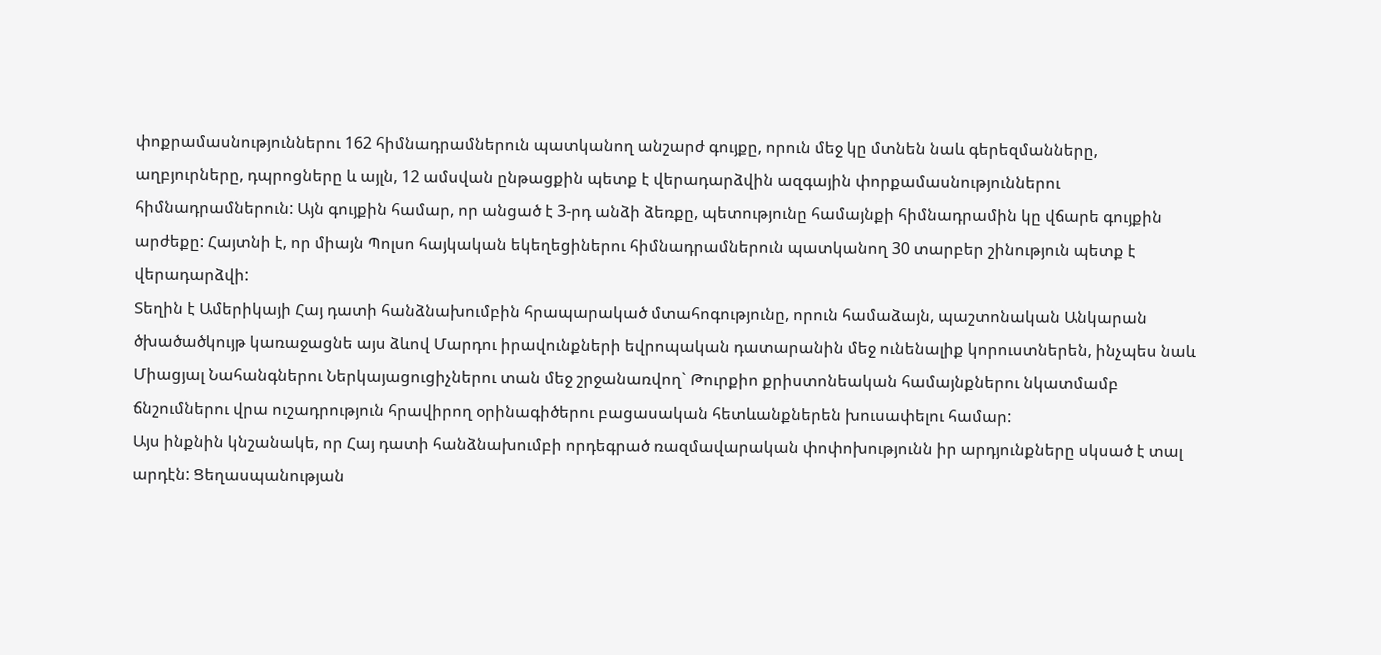փոքրամասնություններու 162 հիմնադրամներուն պատկանող անշարժ գույքը, որուն մեջ կը մտնեն նաև գերեզմանները, աղբյուրները, դպրոցները և այլն, 12 ամսվան ընթացքին պետք է վերադարձվին ազգային փորքամասնություններու հիմնադրամներուն: Այն գույքին համար, որ անցած է 3-րդ անձի ձեռքը, պետությունը համայնքի հիմնադրամին կը վճարե գույքին արժեքը: Հայտնի է, որ միայն Պոլսո հայկական եկեղեցիներու հիմնադրամներուն պատկանող 30 տարբեր շինություն պետք է վերադարձվի:
Տեղին է Ամերիկայի Հայ դատի հանձնախումբին հրապարակած մտահոգությունը, որուն համաձայն, պաշտոնական Անկարան ծխածածկույթ կառաջացնե այս ձևով Մարդու իրավունքների եվրոպական դատարանին մեջ ունենալիք կորուստներեն, ինչպես նաև Միացյալ Նահանգներու Ներկայացուցիչներու տան մեջ շրջանառվող` Թուրքիո քրիստոնեական համայնքներու նկատմամբ ճնշումներու վրա ուշադրություն հրավիրող օրինագիծերու բացասական հետևանքներեն խուսափելու համար:
Այս ինքնին կնշանակե, որ Հայ դատի հանձնախումբի որդեգրած ռազմավարական փոփոխությունն իր արդյունքները սկսած է տալ արդէն: Ցեղասպանության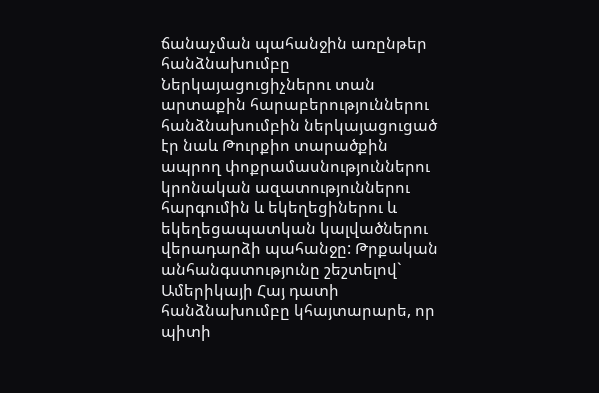ճանաչման պահանջին առընթեր հանձնախումբը Ներկայացուցիչներու տան արտաքին հարաբերություններու հանձնախումբին ներկայացուցած էր նաև Թուրքիո տարածքին ապրող փոքրամասնություններու կրոնական ազատություններու հարգումին և եկեղեցիներու և եկեղեցապատկան կալվածներու վերադարձի պահանջը: Թրքական անհանգստությունը շեշտելով` Ամերիկայի Հայ դատի հանձնախումբը կհայտարարե, որ պիտի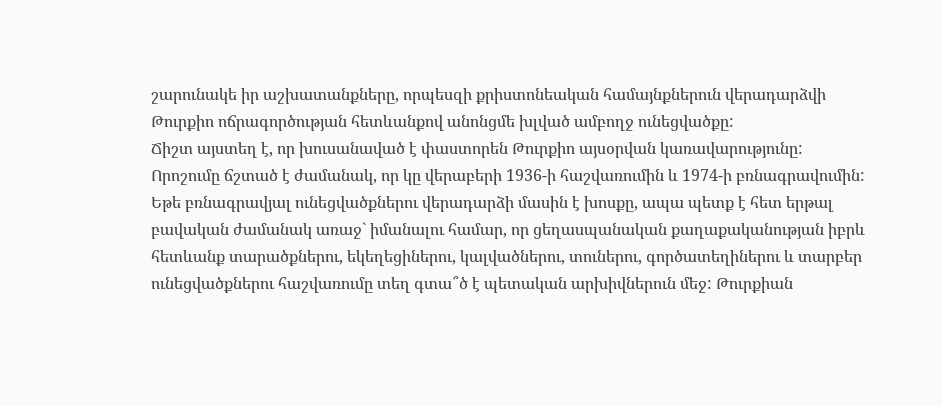շարունակե իր աշխատանքները, որպեսզի քրիստոնեական համայնքներուն վերադարձվի Թուրքիո ոճրագործության հետևանքով անոնցմե խլված ամբողջ ունեցվածքը:
Ճիշտ այստեղ է, որ խուսանաված է փաստորեն Թուրքիո այսօրվան կառավարությունը: Որոշումը ճշտած է ժամանակ, որ կը վերաբերի 1936-ի հաշվառումին և 1974-ի բռնագրավումին: Եթե բռնագրավյալ ունեցվածքներու վերադարձի մասին է խոսքը, ապա պետք է հետ երթալ բավական ժամանակ առաջ` իմանալու համար, որ ցեղասպանական քաղաքականության իբրև հետևանք տարածքներու, եկեղեցիներու, կալվածներու, տուներու, գործատեղիներու և տարբեր ունեցվածքներու հաշվառումը տեղ գտա՞ծ է պետական արխիվներուն մեջ: Թուրքիան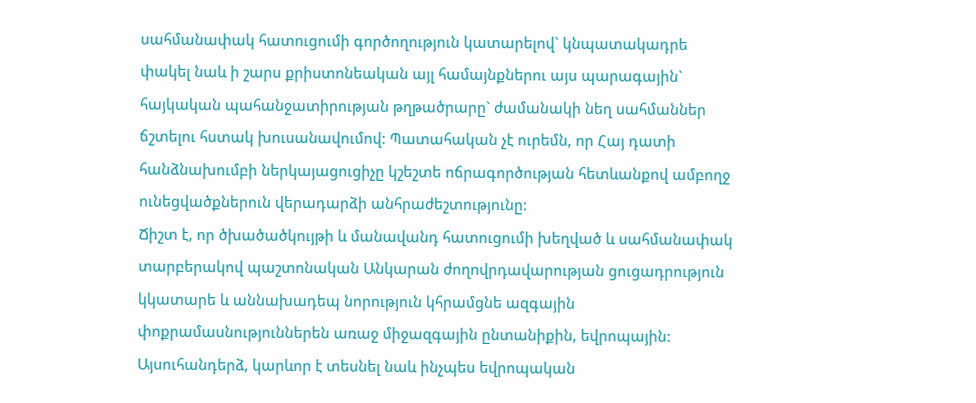սահմանափակ հատուցումի գործողություն կատարելով` կնպատակադրե փակել նաև ի շարս քրիստոնեական այլ համայնքներու այս պարագային` հայկական պահանջատիրության թղթածրարը` ժամանակի նեղ սահմաններ ճշտելու հստակ խուսանավումով: Պատահական չէ ուրեմն, որ Հայ դատի հանձնախումբի ներկայացուցիչը կշեշտե ոճրագործության հետևանքով ամբողջ ունեցվածքներուն վերադարձի անհրաժեշտությունը:
Ճիշտ է, որ ծխածածկույթի և մանավանդ հատուցումի խեղված և սահմանափակ տարբերակով պաշտոնական Անկարան ժողովրդավարության ցուցադրություն կկատարե և աննախադեպ նորություն կհրամցնե ազգային փոքրամասնություններեն առաջ միջազգային ընտանիքին, եվրոպային: Այսուհանդերձ, կարևոր է տեսնել նաև ինչպես եվրոպական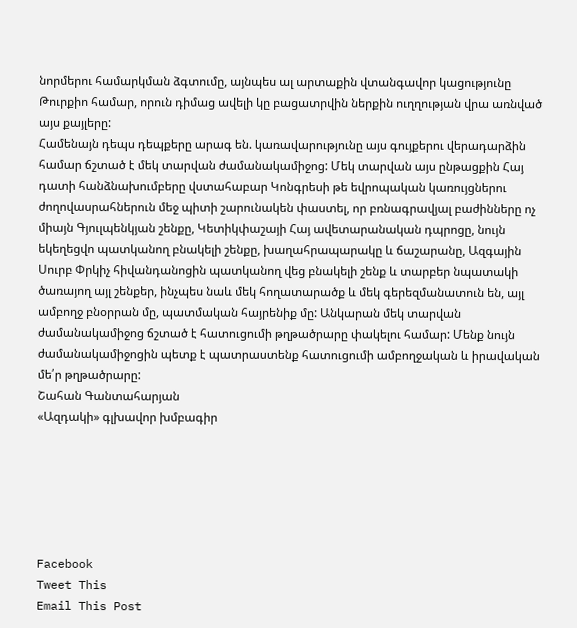նորմերու համարկման ձգտումը, այնպես ալ արտաքին վտանգավոր կացությունը Թուրքիո համար, որուն դիմաց ավելի կը բացատրվին ներքին ուղղության վրա առնված այս քայլերը:
Համենայն դեպս դեպքերը արագ են. կառավարությունը այս գույքերու վերադարձին համար ճշտած է մեկ տարվան ժամանակամիջոց: Մեկ տարվան այս ընթացքին Հայ դատի հանձնախումբերը վստահաբար Կոնգրեսի թե եվրոպական կառույցներու ժողովասրահներուն մեջ պիտի շարունակեն փաստել, որ բռնագրավյալ բաժինները ոչ միայն Գյուլպենկյան շենքը, Կետիկփաշայի Հայ ավետարանական դպրոցը, նույն եկեղեցվո պատկանող բնակելի շենքը, խաղահրապարակը և ճաշարանը, Ազգային Սուրբ Փրկիչ հիվանդանոցին պատկանող վեց բնակելի շենք և տարբեր նպատակի ծառայող այլ շենքեր, ինչպես նաև մեկ հողատարածք և մեկ գերեզմանատուն են, այլ ամբողջ բնօրրան մը, պատմական հայրենիք մը: Անկարան մեկ տարվան ժամանակամիջոց ճշտած է հատուցումի թղթածրարը փակելու համար: Մենք նույն ժամանակամիջոցին պետք է պատրաստենք հատուցումի ամբողջական և իրավական մե՛ր թղթածրարը:
Շահան Գանտահարյան
«Ազդակի» գլխավոր խմբագիր






Facebook
Tweet This
Email This Post